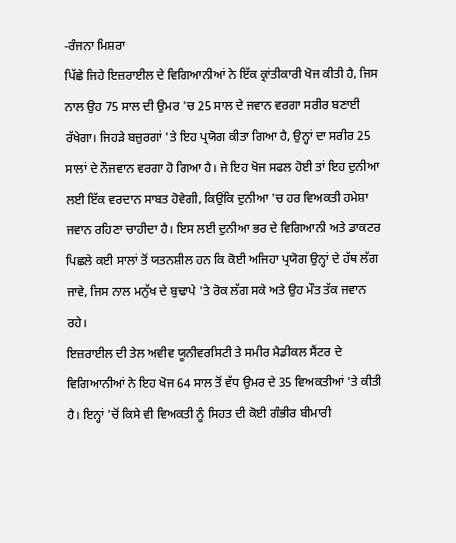-ਰੰਜਨਾ ਮਿਸ਼ਰਾ
ਪਿੱਛੇ ਜਿਹੇ ਇਜ਼ਰਾਈਲ ਦੇ ਵਿਗਿਆਨੀਆਂ ਨੇ ਇੱਕ ਕ੍ਰਾਂਤੀਕਾਰੀ ਖੋਜ ਕੀਤੀ ਹੈ, ਜਿਸ ਨਾਲ ਉਹ 75 ਸਾਲ ਦੀ ਉਮਰ 'ਚ 25 ਸਾਲ ਦੇ ਜਵਾਨ ਵਰਗਾ ਸਰੀਰ ਬਣਾਈ ਰੱਖੇਗਾ। ਜਿਹੜੇ ਬਜ਼ੁਰਗਾਂ 'ਤੇ ਇਹ ਪ੍ਰਯੋਗ ਕੀਤਾ ਗਿਆ ਹੈ, ਉਨ੍ਹਾਂ ਦਾ ਸਰੀਰ 25 ਸਾਲਾਂ ਦੇ ਨੌਜਵਾਨ ਵਰਗਾ ਹੋ ਗਿਆ ਹੈ। ਜੇ ਇਹ ਖੋਜ ਸਫਲ ਹੋਈ ਤਾਂ ਇਹ ਦੁਨੀਆ ਲਈ ਇੱਕ ਵਰਦਾਨ ਸਾਬਤ ਹੋਵੇਗੀ, ਕਿਉਂਕਿ ਦੁਨੀਆ 'ਚ ਹਰ ਵਿਅਕਤੀ ਹਮੇਸ਼ਾ ਜਵਾਨ ਰਹਿਣਾ ਚਾਹੀਦਾ ਹੈ। ਇਸ ਲਈ ਦੁਨੀਆ ਭਰ ਦੇ ਵਿਗਿਆਨੀ ਅਤੇ ਡਾਕਟਰ ਪਿਛਲੇ ਕਈ ਸਾਲਾਂ ਤੋਂ ਯਤਨਸ਼ੀਲ ਹਨ ਕਿ ਕੋਈ ਅਜਿਹਾ ਪ੍ਰਯੋਗ ਉਨ੍ਹਾਂ ਦੇ ਹੱਥ ਲੱਗ ਜਾਵੇ, ਜਿਸ ਨਾਲ ਮਨੁੱਖ ਦੇ ਬੁਢਾਪੇ 'ਤੇ ਰੋਕ ਲੱਗ ਸਕੇ ਅਤੇ ਉਹ ਮੌਤ ਤੱਕ ਜਵਾਨ ਰਹੇ।
ਇਜ਼ਰਾਈਲ ਦੀ ਤੇਲ ਅਵੀਵ ਯੂਨੀਵਰਸਿਟੀ ਤੇ ਸਮੀਰ ਮੈਡੀਕਲ ਸੈਂਟਰ ਦੇ ਵਿਗਿਆਨੀਆਂ ਨੇ ਇਹ ਖੋਜ 64 ਸਾਲ ਤੋਂ ਵੱਧ ਉਮਰ ਦੇ 35 ਵਿਅਕਤੀਆਂ 'ਤੇ ਕੀਤੀ ਹੈ। ਇਨ੍ਹਾਂ 'ਚੋਂ ਕਿਸੇ ਵੀ ਵਿਅਕਤੀ ਨੂੰ ਸਿਹਤ ਦੀ ਕੋਈ ਗੰਭੀਰ ਬੀਮਾਰੀ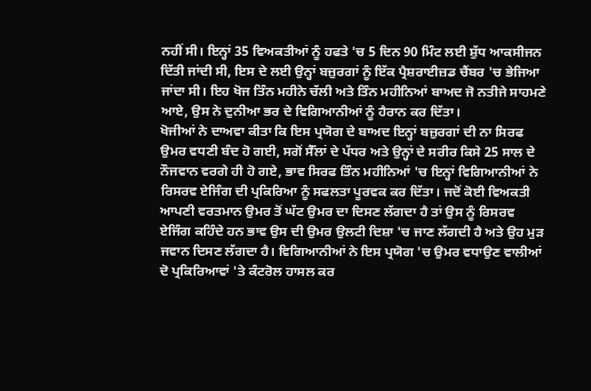ਨਹੀਂ ਸੀ। ਇਨ੍ਹਾਂ 35 ਵਿਅਕਤੀਆਂ ਨੂੰ ਹਫਤੇ 'ਚ 5 ਦਿਨ 90 ਮਿੰਟ ਲਈ ਸ਼ੁੱਧ ਆਕਸੀਜਨ ਦਿੱਤੀ ਜਾਂਦੀ ਸੀ, ਇਸ ਦੇ ਲਈ ਉਨ੍ਹਾਂ ਬਜ਼ੁਰਗਾਂ ਨੂੰ ਇੱਕ ਪ੍ਰੈਸ਼ਰਾਈਜ਼ਡ ਚੈਂਬਰ 'ਚ ਭੇਜਿਆ ਜਾਂਦਾ ਸੀ। ਇਹ ਖੋਜ ਤਿੰਨ ਮਹੀਨੇ ਚੱਲੀ ਅਤੇ ਤਿੰਨ ਮਹੀਨਿਆਂ ਬਾਅਦ ਜੋ ਨਤੀਜੇ ਸਾਹਮਣੇ ਆਏ, ਉਸ ਨੇ ਦੁਨੀਆ ਭਰ ਦੇ ਵਿਗਿਆਨੀਆਂ ਨੂੰ ਹੈਰਾਨ ਕਰ ਦਿੱਤਾ।
ਖੋਜੀਆਂ ਨੇ ਦਾਅਵਾ ਕੀਤਾ ਕਿ ਇਸ ਪ੍ਰਯੋਗ ਦੇ ਬਾਅਦ ਇਨ੍ਹਾਂ ਬਜ਼ੁਰਗਾਂ ਦੀ ਨਾ ਸਿਰਫ ਉਮਰ ਵਧਣੀ ਬੰਦ ਹੋ ਗਈ, ਸਗੋਂ ਸੈੱਲਾਂ ਦੇ ਪੱਧਰ ਅਤੇ ਉਨ੍ਹਾਂ ਦੇ ਸਰੀਰ ਕਿਸੇ 25 ਸਾਲ ਦੇ ਨੌਜਵਾਨ ਵਰਗੇ ਹੀ ਹੋ ਗਏ, ਭਾਵ ਸਿਰਫ ਤਿੰਨ ਮਹੀਨਿਆਂ 'ਚ ਇਨ੍ਹਾਂ ਵਿਗਿਆਨੀਆਂ ਨੇ ਰਿਸਰਵ ਏਜਿੰਗ ਦੀ ਪ੍ਰਕਿਰਿਆ ਨੂੰ ਸਫਲਤਾ ਪੂਰਵਕ ਕਰ ਦਿੱਤਾ। ਜਦੋਂ ਕੋਈ ਵਿਅਕਤੀ ਆਪਣੀ ਵਰਤਮਾਨ ਉਮਰ ਤੋਂ ਘੱਟ ਉਮਰ ਦਾ ਦਿਸਣ ਲੱਗਦਾ ਹੈ ਤਾਂ ਉਸ ਨੂੰ ਰਿਸਰਵ ਏਜਿੰਗ ਕਹਿੰਦੇ ਹਨ ਭਾਵ ਉਸ ਦੀ ਉਮਰ ਉਲਟੀ ਦਿਸ਼ਾ 'ਚ ਜਾਣ ਲੱਗਦੀ ਹੈ ਅਤੇ ਉਹ ਮੁੜ ਜਵਾਨ ਦਿਸਣ ਲੱਗਦਾ ਹੈ। ਵਿਗਿਆਨੀਆਂ ਨੇ ਇਸ ਪ੍ਰਯੋਗ 'ਚ ਉਮਰ ਵਧਾਉਣ ਵਾਲੀਆਂ ਦੋ ਪ੍ਰਕਿਰਿਆਵਾਂ 'ਤੇ ਕੰਟਰੋਲ ਹਾਸਲ ਕਰ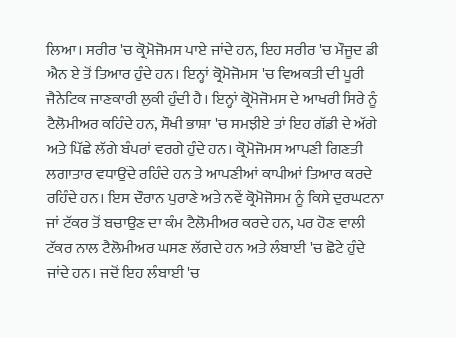ਲਿਆ। ਸਰੀਰ 'ਚ ਕ੍ਰੋਮੋਜੋਮਸ ਪਾਏ ਜਾਂਦੇ ਹਨ, ਇਹ ਸਰੀਰ 'ਚ ਮੌਜੂਦ ਡੀ ਐਨ ਏ ਤੋਂ ਤਿਆਰ ਹੁੰਦੇ ਹਨ। ਇਨ੍ਹਾਂ ਕ੍ਰੋਮੋਜੋਮਸ 'ਚ ਵਿਅਕਤੀ ਦੀ ਪੂਰੀ ਜੈਨੇਟਿਕ ਜਾਣਕਾਰੀ ਲੁਕੀ ਹੁੰਦੀ ਹੈ। ਇਨ੍ਹਾਂ ਕ੍ਰੋਮੋਜੋਮਸ ਦੇ ਆਖਰੀ ਸਿਰੇ ਨੂੰ ਟੈਲੋਮੀਅਰ ਕਹਿੰਦੇ ਹਨ, ਸੌਖੀ ਭਾਸ਼ਾ 'ਚ ਸਮਝੀਏ ਤਾਂ ਇਹ ਗੱਡੀ ਦੇ ਅੱਗੇ ਅਤੇ ਪਿੱਛੇ ਲੱਗੇ ਬੰਪਰਾਂ ਵਰਗੇ ਹੁੰਦੇ ਹਨ। ਕ੍ਰੋਮੋਜੋਮਸ ਆਪਣੀ ਗਿਣਤੀ ਲਗਾਤਾਰ ਵਧਾਉਂਦੇ ਰਹਿੰਦੇ ਹਨ ਤੇ ਆਪਣੀਆਂ ਕਾਪੀਆਂ ਤਿਆਰ ਕਰਦੇ ਰਹਿੰਦੇ ਹਨ। ਇਸ ਦੌਰਾਨ ਪੁਰਾਣੇ ਅਤੇ ਨਵੇਂ ਕ੍ਰੋਮੋਜੋਸਮ ਨੂੰ ਕਿਸੇ ਦੁਰਘਟਨਾ ਜਾਂ ਟੱਕਰ ਤੋਂ ਬਚਾਉਣ ਦਾ ਕੰਮ ਟੈਲੋਮੀਅਰ ਕਰਦੇ ਹਨ, ਪਰ ਹੋਣ ਵਾਲੀ ਟੱਕਰ ਨਾਲ ਟੈਲੋਮੀਅਰ ਘਸਣ ਲੱਗਦੇ ਹਨ ਅਤੇ ਲੰਬਾਈ 'ਚ ਛੋਟੇ ਹੁੰਦੇ ਜਾਂਦੇ ਹਨ। ਜਦੋਂ ਇਹ ਲੰਬਾਈ 'ਚ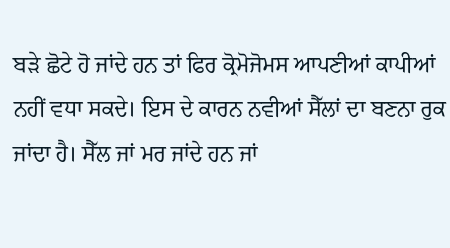ਬੜੇ ਛੋਟੇ ਹੋ ਜਾਂਦੇ ਹਨ ਤਾਂ ਫਿਰ ਕ੍ਰੋਮੋਜੋਮਸ ਆਪਣੀਆਂ ਕਾਪੀਆਂ ਨਹੀਂ ਵਧਾ ਸਕਦੇ। ਇਸ ਦੇ ਕਾਰਨ ਨਵੀਆਂ ਸੈੱਲਾਂ ਦਾ ਬਣਨਾ ਰੁਕ ਜਾਂਦਾ ਹੈ। ਸੈੱਲ ਜਾਂ ਮਰ ਜਾਂਦੇ ਹਨ ਜਾਂ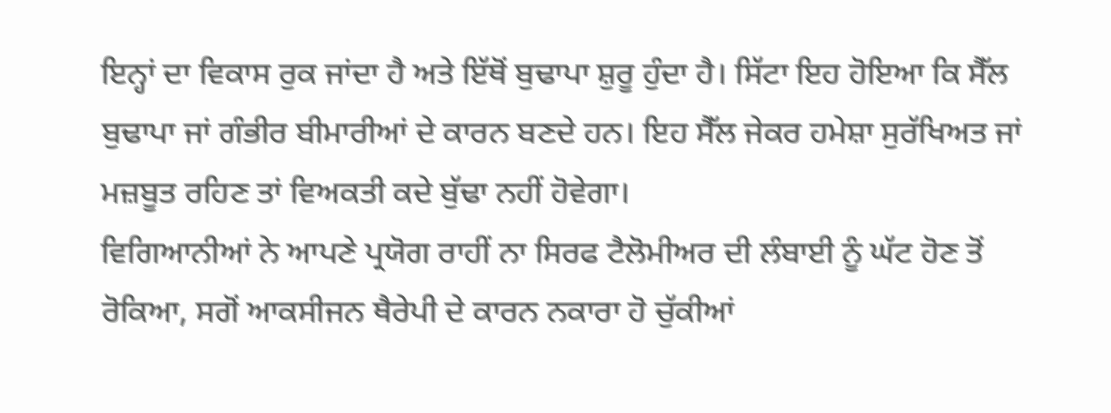ਇਨ੍ਹਾਂ ਦਾ ਵਿਕਾਸ ਰੁਕ ਜਾਂਦਾ ਹੈ ਅਤੇ ਇੱਥੋਂ ਬੁਢਾਪਾ ਸ਼ੁਰੂ ਹੁੰਦਾ ਹੈ। ਸਿੱਟਾ ਇਹ ਹੋਇਆ ਕਿ ਸੈੱਲ ਬੁਢਾਪਾ ਜਾਂ ਗੰਭੀਰ ਬੀਮਾਰੀਆਂ ਦੇ ਕਾਰਨ ਬਣਦੇ ਹਨ। ਇਹ ਸੈੱਲ ਜੇਕਰ ਹਮੇਸ਼ਾ ਸੁਰੱਖਿਅਤ ਜਾਂ ਮਜ਼ਬੂਤ ਰਹਿਣ ਤਾਂ ਵਿਅਕਤੀ ਕਦੇ ਬੁੱਢਾ ਨਹੀਂ ਹੋਵੇਗਾ।
ਵਿਗਿਆਨੀਆਂ ਨੇ ਆਪਣੇ ਪ੍ਰਯੋਗ ਰਾਹੀਂ ਨਾ ਸਿਰਫ ਟੈਲੋਮੀਅਰ ਦੀ ਲੰਬਾਈ ਨੂੰ ਘੱਟ ਹੋਣ ਤੋਂ ਰੋਕਿਆ, ਸਗੋਂ ਆਕਸੀਜਨ ਥੈਰੇਪੀ ਦੇ ਕਾਰਨ ਨਕਾਰਾ ਹੋ ਚੁੱਕੀਆਂ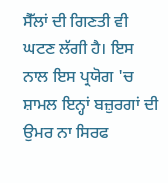ਸੈੱਲਾਂ ਦੀ ਗਿਣਤੀ ਵੀ ਘਟਣ ਲੱਗੀ ਹੈ। ਇਸ ਨਾਲ ਇਸ ਪ੍ਰਯੋਗ 'ਚ ਸ਼ਾਮਲ ਇਨ੍ਹਾਂ ਬਜ਼ੁਰਗਾਂ ਦੀ ਉਮਰ ਨਾ ਸਿਰਫ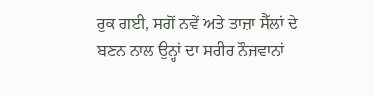ਰੁਕ ਗਈ, ਸਗੋਂ ਨਵੇਂ ਅਤੇ ਤਾਜ਼ਾ ਸੈੱਲਾਂ ਦੇ ਬਣਨ ਨਾਲ ਉਨ੍ਹਾਂ ਦਾ ਸਰੀਰ ਨੌਜਵਾਨਾਂ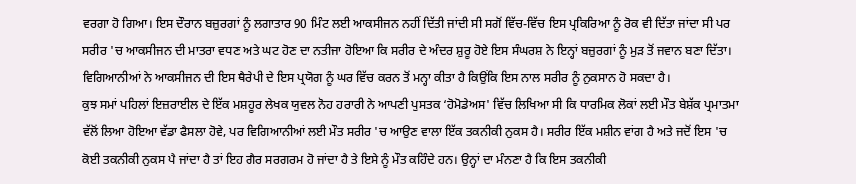ਵਰਗਾ ਹੋ ਗਿਆ। ਇਸ ਦੌਰਾਨ ਬਜ਼ੁਰਗਾਂ ਨੂੰ ਲਗਾਤਾਰ 90 ਮਿੰਟ ਲਈ ਆਕਸੀਜਨ ਨਹੀਂ ਦਿੱਤੀ ਜਾਂਦੀ ਸੀ ਸਗੋਂ ਵਿੱਚ-ਵਿੱਚ ਇਸ ਪ੍ਰਕਿਰਿਆ ਨੂੰ ਰੋਕ ਵੀ ਦਿੱਤਾ ਜਾਂਦਾ ਸੀ ਪਰ ਸਰੀਰ 'ਚ ਆਕਸੀਜਨ ਦੀ ਮਾਤਰਾ ਵਧਣ ਅਤੇ ਘਟ ਹੋਣ ਦਾ ਨਤੀਜਾ ਹੋਇਆ ਕਿ ਸਰੀਰ ਦੇ ਅੰਦਰ ਸ਼ੁਰੂ ਹੋਏ ਇਸ ਸੰਘਰਸ਼ ਨੇ ਇਨ੍ਹਾਂ ਬਜ਼ੁਰਗਾਂ ਨੂੰ ਮੁੜ ਤੋਂ ਜਵਾਨ ਬਣਾ ਦਿੱਤਾ। ਵਿਗਿਆਨੀਆਂ ਨੇ ਆਕਸੀਜਨ ਦੀ ਇਸ ਥੈਰੇਪੀ ਦੇ ਇਸ ਪ੍ਰਯੋਗ ਨੂੰ ਘਰ ਵਿੱਚ ਕਰਨ ਤੋਂ ਮਨ੍ਹਾ ਕੀਤਾ ਹੈ ਕਿਉਂਕਿ ਇਸ ਨਾਲ ਸਰੀਰ ਨੂੰ ਨੁਕਸਾਨ ਹੋ ਸਕਦਾ ਹੈ।
ਕੁਝ ਸਮਾਂ ਪਹਿਲਾਂ ਇਜ਼ਰਾਈਲ ਦੇ ਇੱਕ ਮਸ਼ਹੂਰ ਲੇਖਕ ਯੁਵਲ ਨੋਹ ਹਰਾਰੀ ਨੇ ਆਪਣੀ ਪੁਸਤਕ ‘ਹੋਮੋਡੇਅਸ' ਵਿੱਚ ਲਿਖਿਆ ਸੀ ਕਿ ਧਾਰਮਿਕ ਲੋਕਾਂ ਲਈ ਮੌਤ ਬੇਸ਼ੱਕ ਪ੍ਰਮਾਤਮਾ ਵੱਲੋਂ ਲਿਆ ਹੋਇਆ ਵੱਡਾ ਫੈਸਲਾ ਹੋਵੇ, ਪਰ ਵਿਗਿਆਨੀਆਂ ਲਈ ਮੌਤ ਸਰੀਰ 'ਚ ਆਉਣ ਵਾਲਾ ਇੱਕ ਤਕਨੀਕੀ ਨੁਕਸ ਹੈ। ਸਰੀਰ ਇੱਕ ਮਸ਼ੀਨ ਵਾਂਗ ਹੈ ਅਤੇ ਜਦੋਂ ਇਸ 'ਚ ਕੋਈ ਤਕਨੀਕੀ ਨੁਕਸ ਪੈ ਜਾਂਦਾ ਹੈ ਤਾਂ ਇਹ ਗੈਰ ਸਰਗਰਮ ਹੋ ਜਾਂਦਾ ਹੈ ਤੇ ਇਸੇ ਨੂੰ ਮੌਤ ਕਹਿੰਦੇ ਹਨ। ਉਨ੍ਹਾਂ ਦਾ ਮੰਨਣਾ ਹੈ ਕਿ ਇਸ ਤਕਨੀਕੀ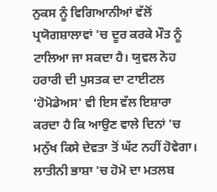ਨੁਕਸ ਨੂੰ ਵਿਗਿਆਨੀਆਂ ਵੱਲੋਂ ਪ੍ਰਯੋਗਸ਼ਾਲਾਵਾਂ 'ਚ ਦੂਰ ਕਰਕੇ ਮੌਤ ਨੂੰ ਟਾਲਿਆ ਜਾ ਸਕਦਾ ਹੈ। ਯੁਵਲ ਨੋਹ ਹਰਾਰੀ ਦੀ ਪੁਸਤਕ ਦਾ ਟਾਈਟਲ ‘ਹੋਮੋਡੇਅਸ' ਵੀ ਇਸ ਵੱਲ ਇਸ਼ਾਰਾ ਕਰਦਾ ਹੈ ਕਿ ਆਉਣ ਵਾਲੇ ਦਿਨਾਂ 'ਚ ਮਨੁੱਖ ਕਿਸੇ ਦੇਵਤਾ ਤੋਂ ਘੱਟ ਨਹੀਂ ਹੋਵੇਗਾ। ਲਾਤੀਨੀ ਭਾਸ਼ਾ 'ਚ ਹੋਮੋ ਦਾ ਮਤਲਬ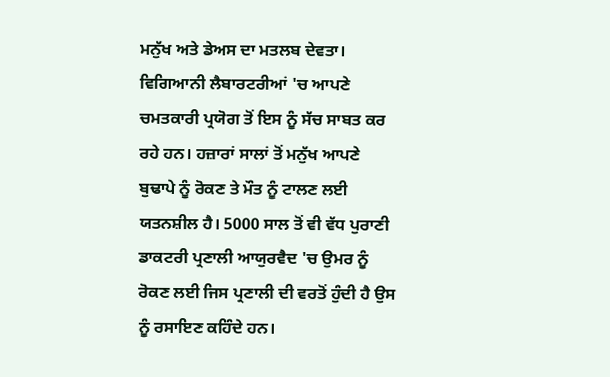ਮਨੁੱਖ ਅਤੇ ਡੇਅਸ ਦਾ ਮਤਲਬ ਦੇਵਤਾ। ਵਿਗਿਆਨੀ ਲੈਬਾਰਟਰੀਆਂ 'ਚ ਆਪਣੇ ਚਮਤਕਾਰੀ ਪ੍ਰਯੋਗ ਤੋਂ ਇਸ ਨੂੰ ਸੱਚ ਸਾਬਤ ਕਰ ਰਹੇ ਹਨ। ਹਜ਼ਾਰਾਂ ਸਾਲਾਂ ਤੋਂ ਮਨੁੱਖ ਆਪਣੇ ਬੁਢਾਪੇ ਨੂੰ ਰੋਕਣ ਤੇ ਮੌਤ ਨੂੰ ਟਾਲਣ ਲਈ ਯਤਨਸ਼ੀਲ ਹੈ। 5000 ਸਾਲ ਤੋਂ ਵੀ ਵੱਧ ਪੁਰਾਣੀ ਡਾਕਟਰੀ ਪ੍ਰਣਾਲੀ ਆਯੁਰਵੈਦ 'ਚ ਉਮਰ ਨੂੰ ਰੋਕਣ ਲਈ ਜਿਸ ਪ੍ਰਣਾਲੀ ਦੀ ਵਰਤੋਂ ਹੁੰਦੀ ਹੈ ਉਸ ਨੂੰ ਰਸਾਇਣ ਕਹਿੰਦੇ ਹਨ।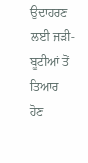ਉਦਾਹਰਣ ਲਈ ਜੜੀ-ਬੂਟੀਆਂ ਤੋਂ ਤਿਆਰ ਹੋਣ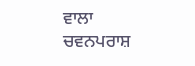ਵਾਲਾ ਚਵਨਪਰਾਸ਼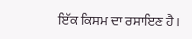ਇੱਕ ਕਿਸਮ ਦਾ ਰਸਾਇਣ ਹੈ।